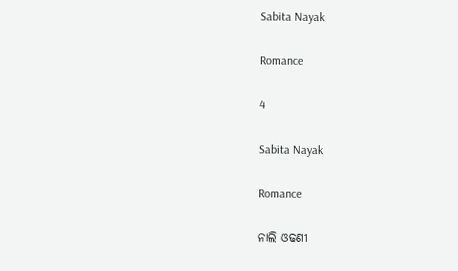Sabita Nayak

Romance

4

Sabita Nayak

Romance

ନାଲି ଓଢଣୀ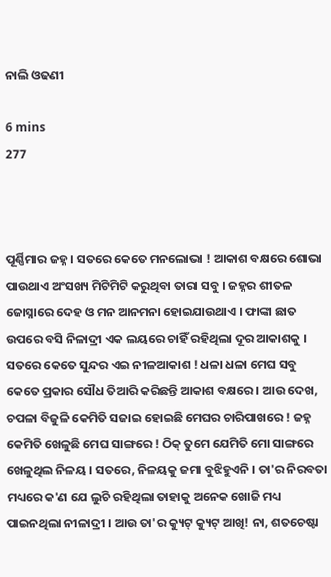ନାଲି ଓଢଣୀ

6 mins
277



ପୂର୍ଣ୍ଣିମାର ଜହ୍ନ । ସତରେ କେତେ ମନଲୋଭା ! ଆକାଶ ବକ୍ଷରେ ଶୋଭା ପାଉଥାଏ ଅଂସଖ୍ୟ ମିଟିମିଟି କରୁଥିବା ତାରା ସବୁ । ଜହ୍ନର ଶୀତଳ ଜୋସ୍ନାରେ ଦେହ ଓ ମନ ଆନମନା ହୋଇଯାଉଥାଏ । ଫାଙ୍କା ଛାତ ଉପରେ ବସି ନିଳାଦ୍ରୀ ଏକ ଲୟରେ ଚାହିଁ ରହିଥିଲା ଦୂର ଆକାଶକୁ । ସତରେ କେତେ ସୁନ୍ଦର ଏଇ ନୀଳଆକାଶ ! ଧଳା ଧଳା ମେଘ ସବୁ କେତେ ପ୍ରକାର ସୌଧ ତିଆରି କରିଛନ୍ତି ଆକାଶ ବକ୍ଷରେ । ଆଉ ଦେଖ, ଚପଳା ବିଜୁଳି କେମିତି ସଜାଇ ହୋଇଛି ମେଘର ଚାରିପାଖରେ ! ଜହ୍ନ କେମିତି ଖେଳୁଛି ମେଘ ସାଙ୍ଗରେ ! ଠିକ୍ ତୁମେ ଯେମିତି ମୋ ସାଙ୍ଗରେ ଖେଳୁଥିଲ ନିଳୟ । ସତରେ, ନିଳୟକୁ ଜମା ବୁଝିହୁଏନି । ତା'ର ନିରବତା ମଧ୍ୟରେ କ'ଣ ଯେ ଲୁଚି ରହିଥିଲା ତାହାକୁ ଅନେକ ଖୋଜି ମଧ୍ୟ ପାଇନଥିଲା ନୀଳାଦ୍ରୀ । ଆଉ ତା'ର କ୍ୟୁଟ୍ କ୍ୟୁଟ୍ ଆଖି! ନା, ଶତଚେଷ୍ଟା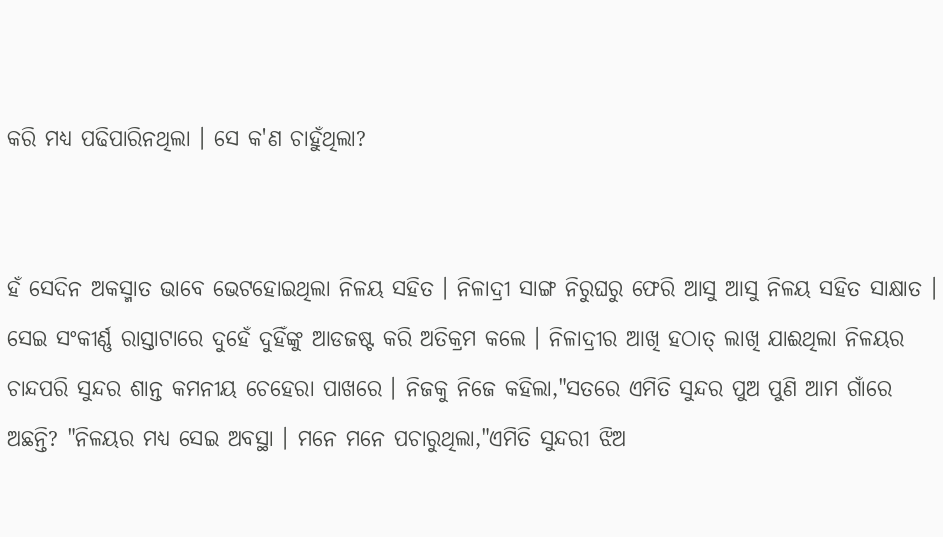କରି ମଧ୍ୟ ପଢିପାରିନଥିଲା । ସେ କ'ଣ ଚାହୁଁଥିଲା?


ହଁ ସେଦିନ ଅକସ୍ମାତ ଭାବେ ଭେଟହୋଇଥିଲା ନିଳୟ ସହିତ । ନିଳାଦ୍ରୀ ସାଙ୍ଗ ନିରୁଘରୁ ଫେରି ଆସୁ ଆସୁ ନିଳୟ ସହିତ ସାକ୍ଷାତ । ସେଇ ସଂକୀର୍ଣ୍ଣ ରାସ୍ତାଟାରେ ଦୁହେଁ ଦୁହିଁଙ୍କୁ ଆଡଜଷ୍ଟ କରି ଅତିକ୍ରମ କଲେ । ନିଳାଦ୍ରୀର ଆଖି ହଠାତ୍ ଲାଖି ଯାଈଥିଲା ନିଳୟର ଚାନ୍ଦପରି ସୁନ୍ଦର ଶାନ୍ତ କମନୀୟ ଚେହେରା ପାଖରେ । ନିଜକୁ ନିଜେ କହିଲା,"ସତରେ ଏମିତି ସୁନ୍ଦର ପୁଅ ପୁଣି ଆମ ଗାଁରେ ଅଛନ୍ତି? "ନିଳୟର ମଧ୍ୟ ସେଇ ଅବସ୍ଥା । ମନେ ମନେ ପଚାରୁଥିଲା,"ଏମିତି ସୁନ୍ଦରୀ ଝିଅ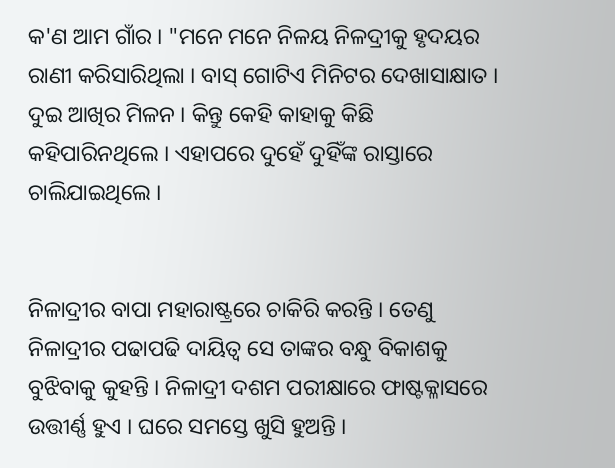କ'ଣ ଆମ ଗାଁର । "ମନେ ମନେ ନିଳୟ ନିଳଦ୍ରୀକୁ ହୃଦୟର ରାଣୀ କରିସାରିଥିଲା । ବାସ୍ ଗୋଟିଏ ମିନିଟର ଦେଖାସାକ୍ଷାତ । ଦୁଇ ଆଖିର ମିଳନ । କିନ୍ତୁ କେହି କାହାକୁ କିଛି କହିପାରିନଥିଲେ । ଏହାପରେ ଦୁହେଁ ଦୁହିଁଙ୍କ ରାସ୍ତାରେ ଚାଲିଯାଇଥିଲେ ।


ନିଳାଦ୍ରୀର ବାପା ମହାରାଷ୍ଟ୍ରରେ ଚାକିରି କରନ୍ତି । ତେଣୁ ନିଳାଦ୍ରୀର ପଢାପଢି ଦାୟିତ୍ୱ ସେ ତାଙ୍କର ବନ୍ଧୁ ବିକାଶକୁ ବୁଝିବାକୁ କୁହନ୍ତି । ନିଳାଦ୍ରୀ ଦଶମ ପରୀକ୍ଷାରେ ଫାଷ୍ଟକ୍ଳାସରେ ଉତ୍ତୀର୍ଣ୍ଣ ହୁଏ । ଘରେ ସମସ୍ତେ ଖୁସି ହୁଅନ୍ତି ।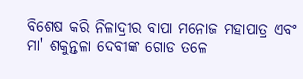ବିଶେଷ କରି ନିଳାଦ୍ରୀର ବାପା ମନୋଜ ମହାପାତ୍ର ଏବଂ ମା' ଶକୁନ୍ତଳା ଦେବୀଙ୍କ ଗୋଡ ତଳେ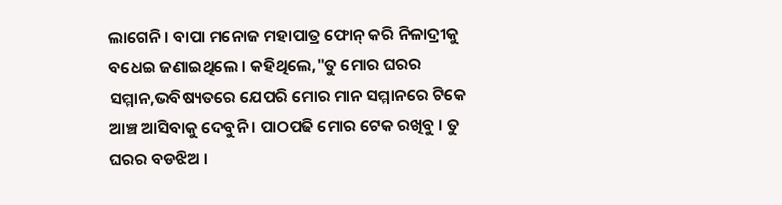ଲାଗେନି । ବାପା ମନୋଜ ମହାପାତ୍ର ଫୋନ୍ କରି ନିଳାଦ୍ରୀକୁ ବଧେଇ ଜଣାଇଥିଲେ । କହିଥିଲେ,"ତୁ ମୋର ଘରର ସମ୍ମାନ,ଭବିଷ୍ୟତରେ ଯେପରି ମୋର ମାନ ସମ୍ମାନରେ ଟିକେ ଆଞ୍ଚ ଆସିବାକୁ ଦେବୁନି । ପାଠପଢି ମୋର ଟେକ ରଖିବୁ । ତୁ ଘରର ବଡଝିଅ ।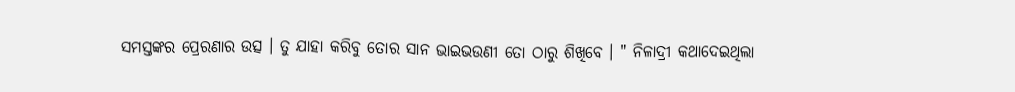ସମସ୍ତଙ୍କର ପ୍ରେରଣାର ଉତ୍ସ । ତୁ ଯାହା କରିବୁ ତୋର ସାନ ଭାଇଭଉଣୀ ତୋ ଠାରୁ ଶିଖିବେ । " ନିଳାଦ୍ରୀ କଥାଦେଇଥିଲା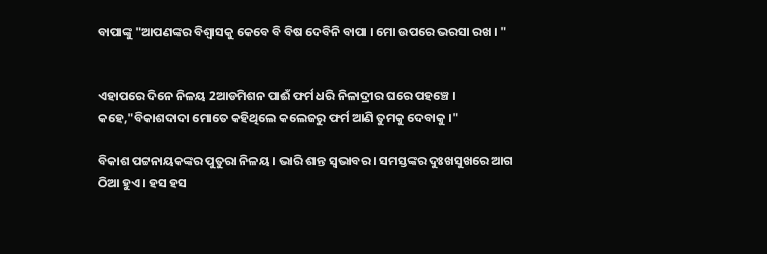ବାପାଙ୍କୁ "ଆପଣଙ୍କର ବିଶ୍ୱାସକୁ କେବେ ବି ବିଷ ଦେବିନି ବାପା । ମୋ ଉପରେ ଭରସା ରଖ । "


ଏହାପରେ ଦିନେ ନିଳୟ 2ଆଡମିଶନ ପାଈଁ ଫର୍ମ ଧରି ନିଳାଦ୍ରୀର ଘରେ ପହଞ୍ଚେ । କହେ,"ବିକାଶଦାଦା ମୋତେ କହିଥିଲେ କଲେଜରୁ ଫର୍ମ ଆଣି ତୁମକୁ ଦେବାକୁ ।"

ବିକାଶ ପଟ୍ଟନାୟକଙ୍କର ପୁତୁରା ନିଳୟ । ଭାରି ଶାନ୍ତ ସ୍ୱଭାବର । ସମସ୍ତଙ୍କର ଦୁଃଖସୁଖରେ ଆଗ ଠିଆ ହୁଏ । ହସ ହସ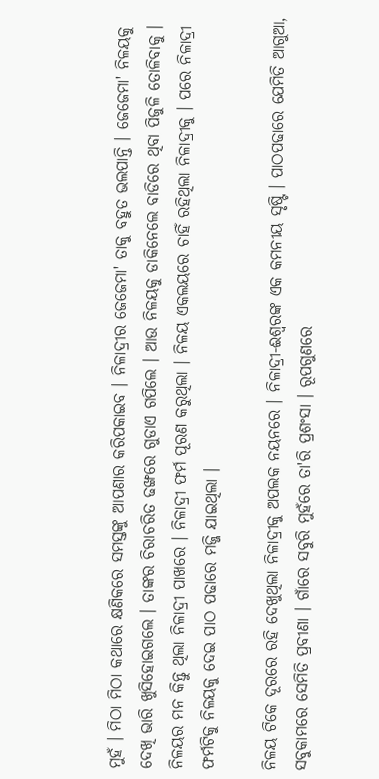ମୁହଁ । ମିଠା ମିଠା କଥାରେ କ୍ଷଣିକରେ ସମସ୍ତଙ୍କୁ ଆପଣାର କରିପକାଇବ । ନିଳାଦ୍ରୀର ଜେଜେମା' ତାକୁ ବହୁତ ଭଲପାନ୍ତି । ଜେଜେମା' ନିଳୟକୁ ଦେଖି ଭାରି ଖୁସିହୋଇଗଲେ । ତାଙ୍କର ଚିରାଚରିତ ଢଙ୍ଖରେ ଗୁଡାଏ ଗପିଲେ । ଆଉ ନିଳୟକୁ ଡାକିନେଲେ ବାଡିରେ ଥିବା ପିଜୁଳି ତୋଳିବାକୁ । ନିଳୟର ମନ କିନ୍ତୁ ଥିଲା ନିଳାଦ୍ରୀ ପାଖରେ । ନିଳାଦ୍ରୀ ଫର୍ମ ପୂରଣ କରୁଥିଲା । ନିଳୟ ଏକଲୟରେ ଚାହିଁ ରହିଥିଲା ନିଳାଦ୍ରୀକୁ । ପରେ ନିଳାଦ୍ରୀ ଫର୍ମଟିକୁ ନିଳୟକୁ ଦେଇ ପାଠ ପଢାରେ ମଜ୍ଜି ଯାଇଥିଲା ।

ନିଳୟ ଟିକେ ଦୂରରେ ରହି ଦେଖୁଥିଲା ନିଳାଦ୍ରୀକୁ ଅପଲକ ନୟନରେ । ନିଳାଦ୍ରୀ-ଈଶ୍ବରଙ୍କ ଏକ କମନୀୟ ସୃଷ୍ଟି । ପାଠପଢାରେ ଯେମିତି ଆଗୁଆ, ସବୁକାମରେ ସେମିତି ପ୍ରବୀଣା । ଗାଁରେ ସବୁରି ମୁହଁରେ ତା'ରି ପ୍ରଶଂସା । ରୂପଗୁଣରେ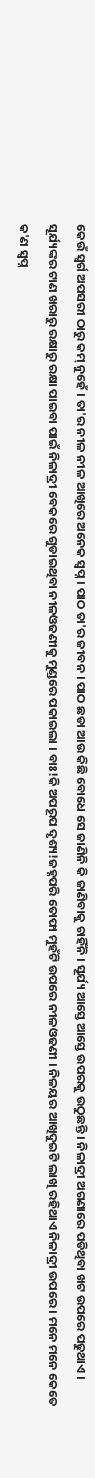କେଉଁ ସ୍ୱର୍ଗ ଅପସରୀ ଠାରୁ କମ୍ ନୁହେଁ । ତା'ର ନୀଳ ନୀଳ ଆଖିରେ ଅନେକ ସ୍ୱପ୍ନ । ପାଠ ତା'ର ଜୀବନ । ପାଠ ଛଡା ଆଉ କିଛି ବୋଧେ ସେ ଜାଣିନି କି ଜାଣିବାକୁ ଚାହିଁନି । ସୂର୍ଯ୍ୟ ଆସ୍ତେ ଆସ୍ତେ ଉପରକୁ ଉଠୁଛନ୍ତି । ନିଳାଦ୍ରୀ ଅଗଣାରେ ପଡିଥିବା ଖଟ ଉପରେ ପଢୁଥାଏ । ସୂର୍ଯ୍ୟଙ୍କର ଟାଣ ଖରାରୁ ରକ୍ଷାରୁ ରକ୍ଷା ପାଇବା ପାଇଁ ନିଳାଦ୍ରୀ ବେକରେ ଗୁଡାଇଥିବା ନୀଳଓଢଣୀକୁ ମୁଣ୍ଡରେ ପକାଇଲା । ବାଃ!କି ଅପରୂପ ଦୃଶ୍ୟ!ଜହ୍ନପରି ତୋଫା ମୁହଁଟି ଉପରେ ନୀଳଓଢଣୀ । ନିଳୟର ଆଖିଦୁଇଟି ଲାଖି ରହିଥାଏ ନିଳାଦ୍ରୀ ଉପରେ । ମନେ ମନେ କେତେ କ'ଣ ସ୍ୱପ୍ନ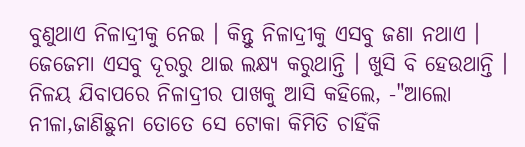ବୁଣୁଥାଏ ନିଳାଦ୍ରୀକୁ ନେଇ । କିନ୍ତୁ ନିଳାଦ୍ରୀକୁ ଏସବୁ ଜଣା ନଥାଏ । ଜେଜେମା ଏସବୁ ଦୂରରୁ ଥାଇ ଲକ୍ଷ୍ୟ କରୁଥାନ୍ତି । ଖୁସି ବି ହେଉଥାନ୍ତି । ନିଳୟ ଯିବାପରେ ନିଳାଦ୍ରୀର ପାଖକୁ ଆସି କହିଲେ, -"ଆଲୋ ନୀଳା,ଜାଣିଛୁନା ତୋତେ ସେ ଟୋକା କିମିତି ଚାହିଁକି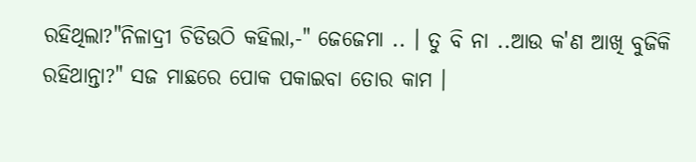ରହିଥିଲା?"ନିଳାଦ୍ରୀ ଚିଡିଉଠି କହିଲା,-" ଜେଜେମା .. । ତୁ ବି ନା ..ଆଉ କ'ଣ ଆଖି ବୁଜିକି ରହିଥାନ୍ତା?" ସଜ ମାଛରେ ପୋକ ପକାଇବା ତୋର କାମ ।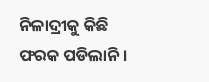ନିଳାଦ୍ରୀକୁ କିଛି ଫରକ ପଡିଲାନି ।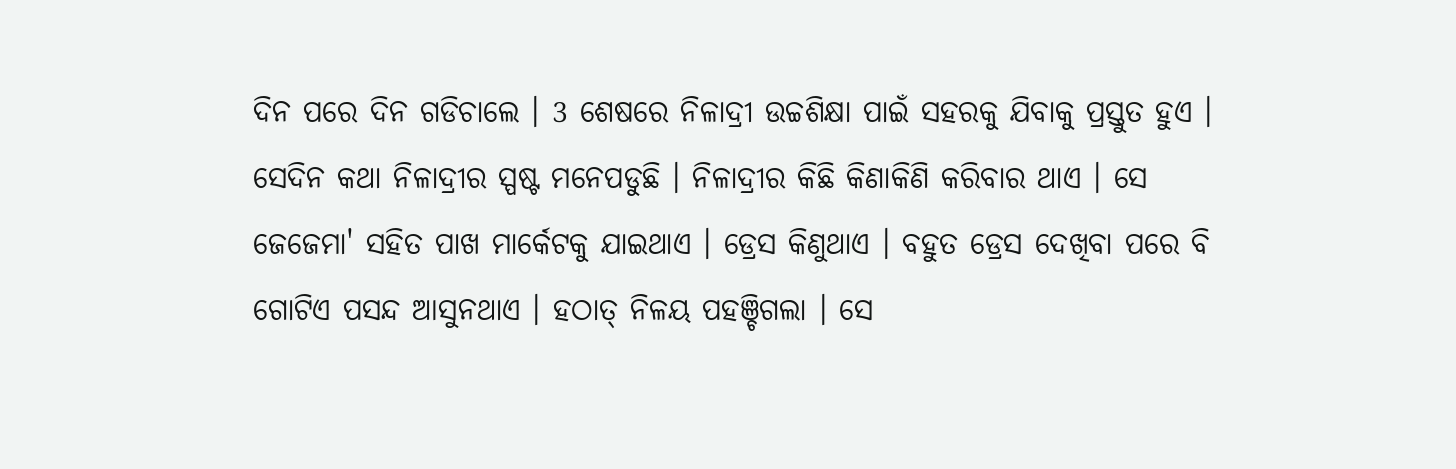ଦିନ ପରେ ଦିନ ଗଡିଚାଲେ । 3 ଶେଷରେ ନିଳାଦ୍ରୀ ଉଚ୍ଚଶିକ୍ଷା ପାଇଁ ସହରକୁ ଯିବାକୁ ପ୍ରସ୍ତୁତ ହୁଏ । ସେଦିନ କଥା ନିଳାଦ୍ରୀର ସ୍ପଷ୍ଟ ମନେପଡୁଛି । ନିଳାଦ୍ରୀର କିଛି କିଣାକିଣି କରିବାର ଥାଏ । ସେ ଜେଜେମା' ସହିତ ପାଖ ମାର୍କେଟକୁ ଯାଇଥାଏ । ଡ୍ରେସ କିଣୁଥାଏ । ବହୁତ ଡ୍ରେସ ଦେଖିବା ପରେ ବି ଗୋଟିଏ ପସନ୍ଦ ଆସୁନଥାଏ । ହଠାତ୍ ନିଳୟ ପହଞ୍ଚିଗଲା । ସେ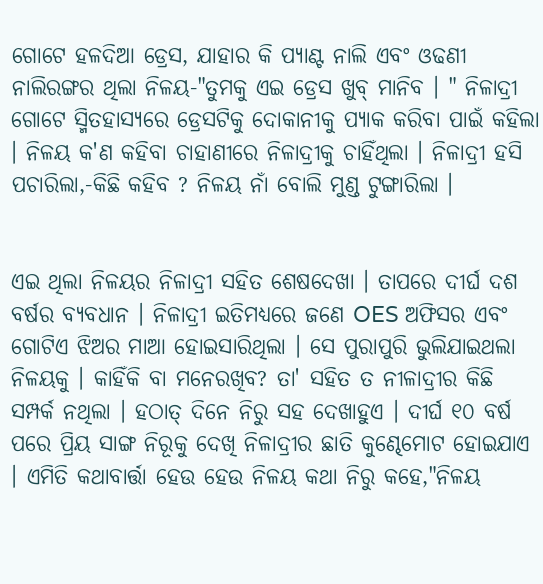ଗୋଟେ ହଳଦିଆ ଡ୍ରେସ, ଯାହାର କି ପ୍ୟାଣ୍ଟ ନାଲି ଏବଂ ଓଢଣୀ ନାଲିରଙ୍ଗର ଥିଲା ନିଳୟ-"ତୁମକୁ ଏଇ ଡ୍ରେସ ଖୁବ୍ ମାନିବ । " ନିଳାଦ୍ରୀ ଗୋଟେ ସ୍ମିତହାସ୍ୟରେ ଡ୍ରେସଟିକୁ ଦୋକାନୀକୁ ପ୍ୟାକ କରିବା ପାଇଁ କହିଲା । ନିଳୟ କ'ଣ କହିବା ଚାହାଣୀରେ ନିଳାଦ୍ରୀକୁ ଚାହିଁଥିଲା । ନିଳାଦ୍ରୀ ହସି ପଚାରିଲା,-କିଛି କହିବ ? ନିଳୟ ନାଁ ବୋଲି ମୁଣ୍ଡ ଟୁଙ୍ଗାରିଲା ।


ଏଇ ଥିଲା ନିଳୟର ନିଳାଦ୍ରୀ ସହିତ ଶେଷଦେଖା । ତାପରେ ଦୀର୍ଘ ଦଶ ବର୍ଷର ବ୍ୟବଧାନ । ନିଳାଦ୍ରୀ ଇତିମଧ୍ୟରେ ଜଣେ OES ଅଫିସର ଏବଂ ଗୋଟିଏ ଝିଅର ମାଆ ହୋଇସାରିଥିଲା । ସେ ପୁରାପୁରି ଭୁଲିଯାଇଥଲା ନିଳୟକୁ । କାହିଁକି ବା ମନେରଖିବ? ତା' ସହିତ ତ ନୀଳାଦ୍ରୀର କିଛି ସମ୍ପର୍କ ନଥିଲା । ହଠାତ୍ ଦିନେ ନିରୁ ସହ ଦେଖାହୁଏ । ଦୀର୍ଘ ୧୦ ବର୍ଷ ପରେ ପ୍ରିୟ ସାଙ୍ଗ ନିରୂକୁ ଦେଖି ନିଳାଦ୍ରୀର ଛାତି କୁଣ୍ଢେମୋଟ ହୋଇଯାଏ । ଏମିତି କଥାବାର୍ତ୍ତା ହେଉ ହେଉ ନିଳୟ କଥା ନିରୁ କହେ,"ନିଳୟ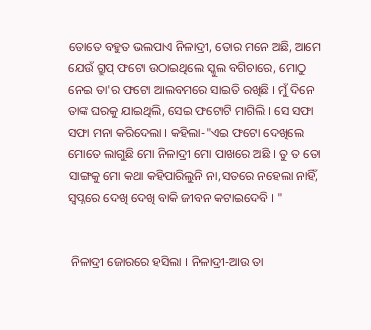ତୋତେ ବହୁତ ଭଲପାଏ ନିଳାଦ୍ରୀ, ତୋର ମନେ ଅଛି, ଆମେ ଯେଉଁ ଗ୍ରୁପ୍ ଫଟୋ ଉଠାଇଥିଲେ ସ୍କୁଲ ବଗିଚାରେ, ମୋଠୁ ନେଇ ତା'ର ଫଟୋ ଆଲବମରେ ସାଇତି ରଖିଛି । ମୁଁ ଦିନେ ତାଙ୍କ ଘରକୁ ଯାଇଥିଲି, ସେଇ ଫଟୋଟି ମାଗିଲି । ସେ ସଫା ସଫା ମନା କରିଦେଲା । କହିଲା-"ଏଇ ଫଟୋ ଦେଖିଲେ ମୋତେ ଲାଗୁଛି ମୋ ନିଳାଦ୍ରୀ ମୋ ପାଖରେ ଅଛି । ତୁ ତ ତୋ ସାଙ୍ଗକୁ ମୋ କଥା କହିପାରିଲୁନି ନା,ସତରେ ନହେଲା ନାହିଁ, ସ୍ୱପ୍ନରେ ଦେଖି ଦେଖି ବାକି ଜୀବନ କଟାଇଦେବି । "


 ନିଳାଦ୍ରୀ ଜୋରରେ ହସିଲା । ନିଳାଦ୍ରୀ-ଆଉ ତା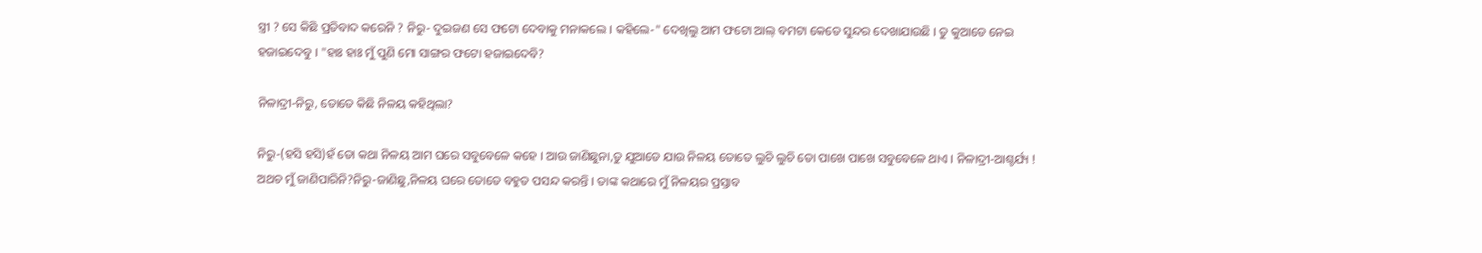ସ୍ତ୍ରୀ ? ସେ କିଛି ପ୍ରତିବାଦ କରେନି ? ନିରୁ- ଦୁଇଜଣ ସେ ଫଟୋ ଦେବାକୁ ମନାକଲେ । କହିଲେ-" ଦେଖିଲୁ ଆମ ଫଟୋ ଆଲ୍ ବମଟା କେତେ ସୁନ୍ଦର ଦେଖାଯାଉଛି । ତୁ କୁଆଡେ ନେଇ ହଜାଇଦେବୁ । "ହାଃ ହାଃ ମୁଁ ପୁଣି ମୋ ସାଙ୍ଗର ଫଟୋ ହଜାଇଦେବି?

ନିଳାଦ୍ରୀ-ନିରୁ, ତୋତେ କିଛି ନିଳୟ କହିଥିଲା?

ନିରୁ-(ହସି ହସି)ହଁ ତୋ କଥା ନିଳୟ ଆମ ଘରେ ସବୁବେଳେ କହେ । ଆଉ ଜାଣିଛୁନା,ତୁ ଯୁଆଡେ ଯାଉ ନିଳୟ ତୋତେ ଲୁଚି ଲୁଚି ତୋ ପାଖେ ପାଖେ ସବୁବେଳେ ଥାଏ । ନିଳାଦ୍ରୀ-ଆଶ୍ଚର୍ଯ୍ୟ ! ଅଥଚ ମୁଁ ଜାଣିପାରିନି?ନିରୁ-ଜାଣିଛୁ,ନିଳୟ ଘରେ ତୋତେ ବହୁତ ପସନ୍ଦ କରନ୍ତି । ତାଙ୍କ କଥାରେ ମୁଁ ନିଳୟର ପ୍ରସ୍ତାବ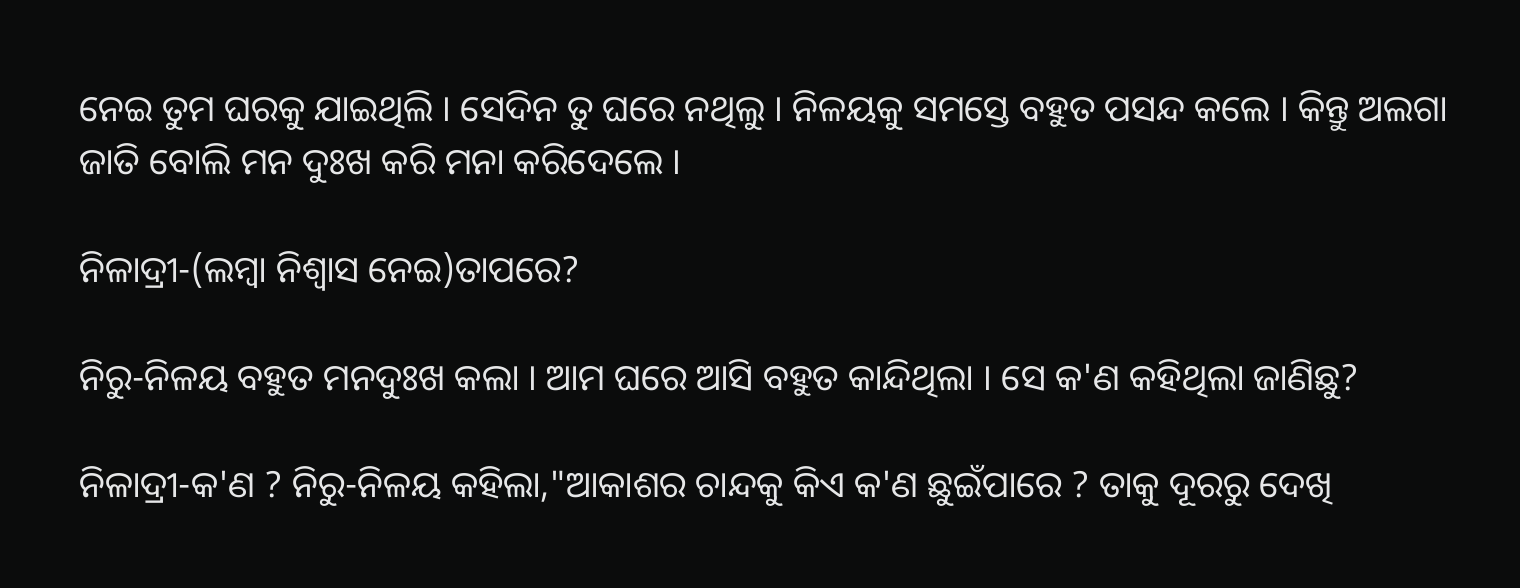ନେଇ ତୁମ ଘରକୁ ଯାଇଥିଲି । ସେଦିନ ତୁ ଘରେ ନଥିଲୁ । ନିଳୟକୁ ସମସ୍ତେ ବହୁତ ପସନ୍ଦ କଲେ । କିନ୍ତୁ ଅଲଗା ଜାତି ବୋଲି ମନ ଦୁଃଖ କରି ମନା କରିଦେଲେ ।

ନିଳାଦ୍ରୀ-(ଲମ୍ବା ନିଶ୍ୱାସ ନେଇ)ତାପରେ?

ନିରୁ-ନିଳୟ ବହୁତ ମନଦୁଃଖ କଲା । ଆମ ଘରେ ଆସି ବହୁତ କାନ୍ଦିଥିଲା । ସେ କ'ଣ କହିଥିଲା ଜାଣିଛୁ?

ନିଳାଦ୍ରୀ-କ'ଣ ? ନିରୁ-ନିଳୟ କହିଲା,"ଆକାଶର ଚାନ୍ଦକୁ କିଏ କ'ଣ ଛୁଇଁପାରେ ? ତାକୁ ଦୂରରୁ ଦେଖି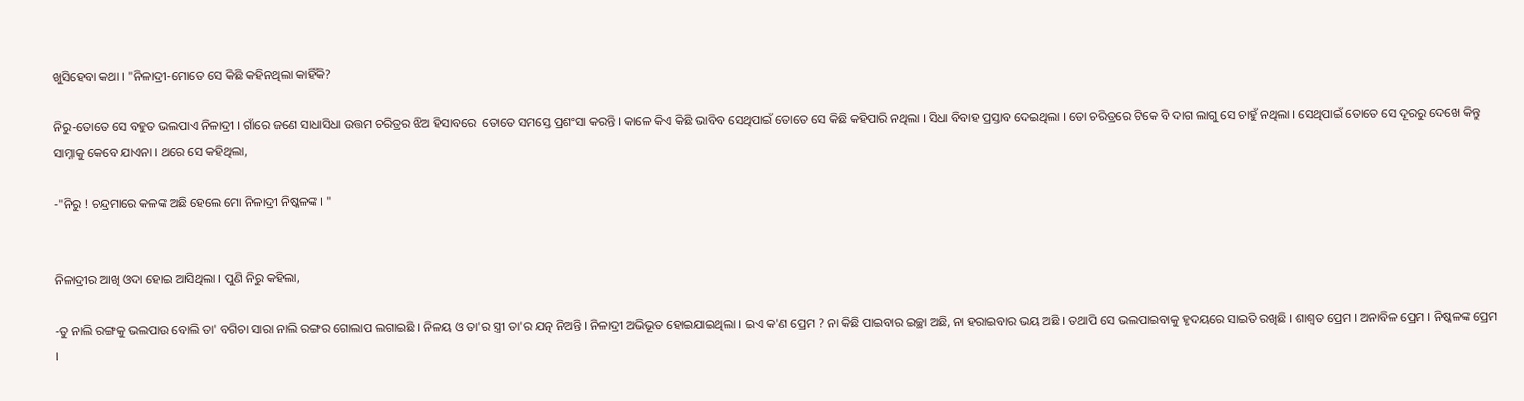ଖୁସିହେବା କଥା । "ନିଳାଦ୍ରୀ-ମୋତେ ସେ କିଛି କହିନଥିଲା କାହିଁକି?

ନିରୁ-ତୋତେ ସେ ବହୁତ ଭଲପାଏ ନିଳାଦ୍ରୀ । ଗାଁରେ ଜଣେ ସାଧାସିଧା ଉତ୍ତମ ଚରିତ୍ରର ଝିଅ ହିସାବରେ  ତୋତେ ସମସ୍ତେ ପ୍ରଶଂସା କରନ୍ତି । କାଳେ କିଏ କିଛି ଭାବିବ ସେଥିପାଇଁ ତୋତେ ସେ କିଛି କହିପାରି ନଥିଲା । ସିଧା ବିବାହ ପ୍ରସ୍ତାବ ଦେଇଥିଲା । ତୋ ଚରିତ୍ରରେ ଟିକେ ବି ଦାଗ ଲାଗୁ ସେ ଚାହୁଁ ନଥିଲା । ସେଥିପାଇଁ ତୋତେ ସେ ଦୂରରୁ ଦେଖେ କିନ୍ତୁ ସାମ୍ନାକୁ କେବେ ଯାଏନା । ଥରେ ସେ କହିଥିଲା,

-"ନିରୁ ! ଚନ୍ଦ୍ରମାରେ କଳଙ୍କ ଅଛି ହେଲେ ମୋ ନିଳାଦ୍ରୀ ନିଷ୍କଳଙ୍କ । "


ନିଳାଦ୍ରୀର ଆଖି ଓଦା ହୋଇ ଆସିଥିଲା । ପୁଣି ନିରୁ କହିଲା,

-ତୁ ନାଲି ରଙ୍ଗକୁ ଭଲପାଉ ବୋଲି ତା' ବଗିଚା ସାରା ନାଲି ରଙ୍ଗର ଗୋଲାପ ଲଗାଇଛି । ନିଳୟ ଓ ତା'ର ସ୍ତ୍ରୀ ତା'ର ଯତ୍ନ ନିଅନ୍ତି । ନିଳାଦ୍ରୀ ଅଭିଭୂତ ହୋଇଯାଇଥିଲା । ଇଏ କ'ଣ ପ୍ରେମ ? ନା କିଛି ପାଇବାର ଇଚ୍ଛା ଅଛି, ନା ହରାଇବାର ଭୟ ଅଛି । ତଥାପି ସେ ଭଲପାଇବାକୁ ହୃଦୟରେ ସାଇତି ରଖିଛି । ଶାଶ୍ୱତ ପ୍ରେମ । ଅନାବିଳ ପ୍ରେମ । ନିଷ୍କଳଙ୍କ ପ୍ରେମ ।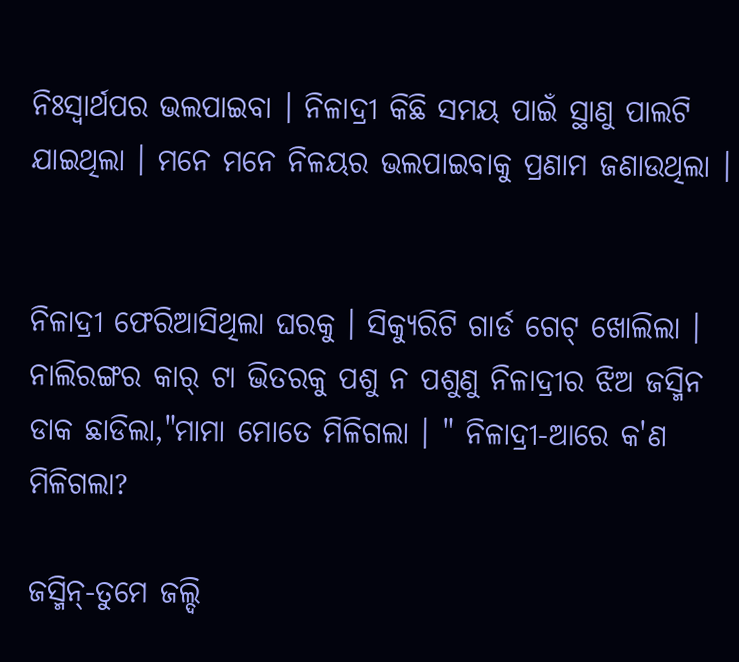ନିଃସ୍ୱାର୍ଥପର ଭଲପାଇବା । ନିଳାଦ୍ରୀ କିଛି ସମୟ ପାଇଁ ସ୍ଥାଣୁ ପାଲଟି ଯାଇଥିଲା । ମନେ ମନେ ନିଳୟର ଭଲପାଇବାକୁ ପ୍ରଣାମ ଜଣାଉଥିଲା ।


ନିଳାଦ୍ରୀ ଫେରିଆସିଥିଲା ଘରକୁ । ସିକ୍ୟୁରିଟି ଗାର୍ଡ ଗେଟ୍ ଖୋଲିଲା । ନାଲିରଙ୍ଗର କାର୍ ଟା ଭିତରକୁ ପଶୁ ନ ପଶୁଣୁ ନିଳାଦ୍ରୀର ଝିଅ ଜସ୍ମିନ ଡାକ ଛାଡିଲା,"ମାମା ମୋତେ ମିଳିଗଲା । " ନିଳାଦ୍ରୀ-ଆରେ କ'ଣ ମିଳିଗଲା?

ଜସ୍ମିନ୍-ତୁମେ ଜଲ୍ଦି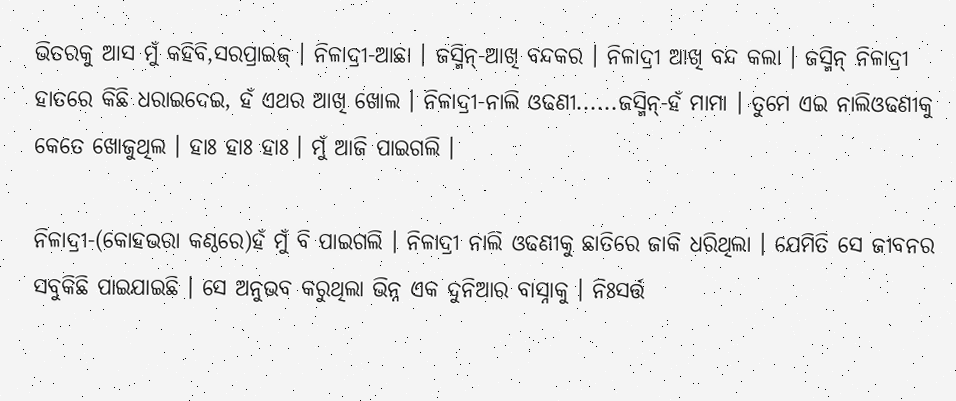ଭିତରକୁ ଆସ ମୁଁ କହିବି,ସରପ୍ରାଇଜ୍ । ନିଳାଦ୍ରୀ-ଆଛା । ଜସ୍ମିନ୍-ଆଖି ବନ୍ଦକର । ନିଳାଦ୍ରୀ ଆଖି ବନ୍ଦ କଲା । ଜସ୍ମିନ୍ ନିଳାଦ୍ରୀ ହାତରେ କିଛି ଧରାଇଦେଇ, ହଁ ଏଥର ଆଖି ଖୋଲ । ନିଳାଦ୍ରୀ-ନାଲି ଓଢଣୀ......ଜସ୍ମିନ୍-ହଁ ମାମା । ତୁମେ ଏଇ ନାଲିଓଢଣୀକୁ କେତେ ଖୋଜୁଥିଲ । ହାଃ ହାଃ ହାଃ । ମୁଁ ଆଜି ପାଇଗଲି ।

ନିଳାଦ୍ରୀ-(କୋହଭରା କଣ୍ଠରେ)ହଁ ମୁଁ ବି ପାଇଗଲି । ନିଳାଦ୍ରୀ ନାଲି ଓଢଣୀକୁ ଛାତିରେ ଜାକି ଧରିଥିଲା । ଯେମିତି ସେ ଜୀବନର ସବୁକିଛି ପାଇଯାଇଛି । ସେ ଅନୁଭବ କରୁଥିଲା ଭିନ୍ନ ଏକ ଦୁନିଆର ବାସ୍ନାକୁ । ନିଃସର୍ତ୍ତ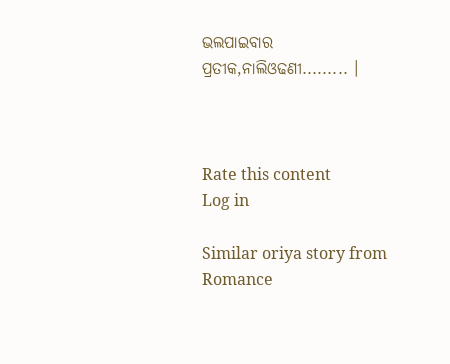ଭଲପାଇବାର ପ୍ରତୀକ,ନାଲିଓଢଣୀ......... ।



Rate this content
Log in

Similar oriya story from Romance